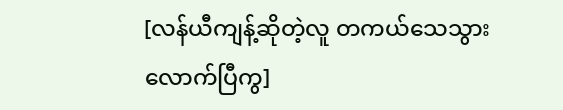[လန်ယီကျန့်ဆိုတဲ့လူ တကယ်သေသွားလောက်ပြီကွ]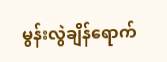မွန်းလွဲချိန်ရောက်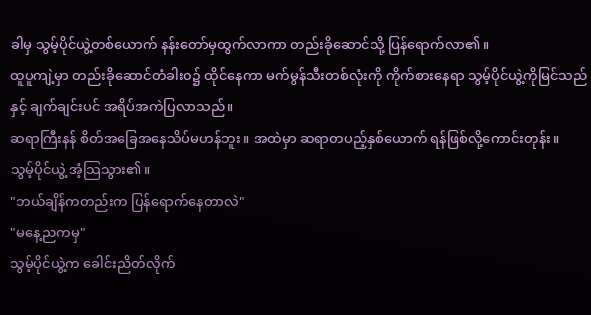ခါမှ သွမ့်ပိုင်ယွဲ့တစ်ယောက် နန်းတော်မှထွက်လာကာ တည်းခိုဆောင်သို့ ပြန်ရောက်လာ၏။
ထူပူကျဲ့မှာ တည်းခိုဆောင်တံခါး၀၌ ထိုင်နေကာ မက်မွန်သီးတစ်လုံးကို ကိုက်စားနေရာ သွမ့်ပိုင်ယွဲ့ကိုမြင်သည်နှင့် ချက်ချင်းပင် အရိပ်အကဲပြလာသည်။
ဆရာကြီးနန် စိတ်အခြေအနေသိပ်မဟန်ဘူး။ အထဲမှာ ဆရာတပည့်နှစ်ယောက် ရန်ဖြစ်လို့ကောင်းတုန်း။
သွမ့်ပိုင်ယွဲ့ အံ့သြသွား၏။
"ဘယ်ချိန်ကတည်းက ပြန်ရောက်နေတာလဲ"
"မနေ့ညကမှ"
သွမ့်ပိုင်ယွဲ့က ခေါင်းညိတ်လိုက်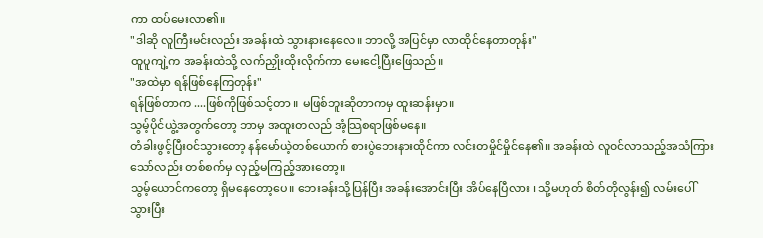ကာ ထပ်မေးလာ၏။
"ဒါဆို လူကြီးမင်းလည်း အခန်းထဲ သွားနားနေလေ။ ဘာလို့ အပြင်မှာ လာထိုင်နေတာတုန်း"
ထူပူကျဲ့က အခန်းထဲသို့ လက်ညှိုးထိုးလိုက်ကာ မေးငေါ့ပြီးဖြေသည်။
"အထဲမှာ ရန်ဖြစ်နေကြတုန်း"
ရန်ဖြစ်တာက ....ဖြစ်ကိုဖြစ်သင့်တာ ။ မဖြစ်ဘူးဆိုတာကမှ ထူးဆန်းမှာ။
သွမ့်ပိုင်ယွဲ့အတွက်တော့ ဘာမှ အထူးတလည် အံ့သြစရာဖြစ်မနေ။
တံခါးဖွင့်ပြီး၀င်သွားတော့ နန်မော်ယဲ့တစ်ယောက် စားပွဲဘေးနားထိုင်ကာ လင်းတမှိုင်မှိုင်နေ၏။ အခန်းထဲ လူ၀င်လာသည့်အသံကြားသော်လည်း တစ်စက်မှ လှည့်မကြည့်အားတော့။
သွမ့်ယောင်ကတော့ ရှိမနေတော့ပေ။ ဘေးခန်းသို့ပြန်ပြီး အခန်းအောင်းပြီး အိပ်နေပြီလား ၊ သို့မဟုတ် စိတ်တိုလွန်း၍ လမ်းပေါ် သွားပြီး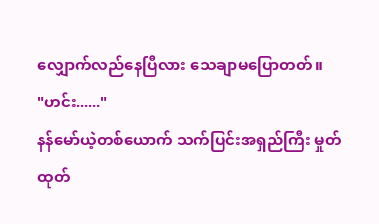လျှောက်လည်နေပြီလား သေချာမပြောတတ်။
"ဟင်း......"
နန်မော်ယဲ့တစ်ယောက် သက်ပြင်းအရှည်ကြီး မှုတ်ထုတ်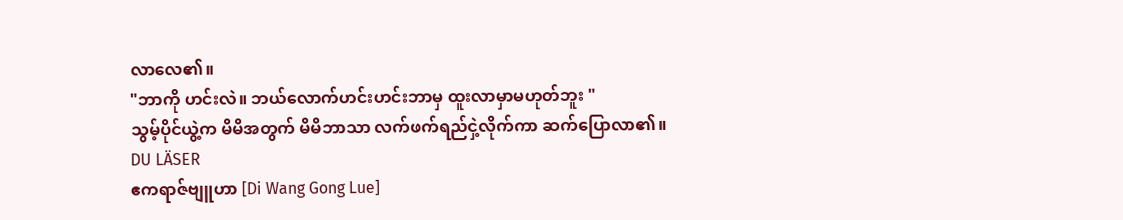လာလေ၏။
"ဘာကို ဟင်းလဲ။ ဘယ်လောက်ဟင်းဟင်းဘာမှ ထူးလာမှာမဟုတ်ဘူး "
သွမ့်ပိုင်ယွဲ့က မိမိအတွက် မိမိဘာသာ လက်ဖက်ရည်ငှဲ့လိုက်ကာ ဆက်ပြောလာ၏။
DU LÄSER
ဧကရာဇ်ဗျူဟာ [Di Wang Gong Lue]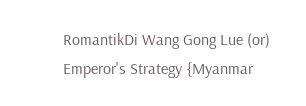RomantikDi Wang Gong Lue (or) Emperor's Strategy {Myanmar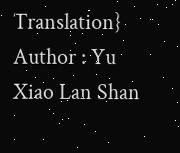Translation} Author : Yu Xiao Lan Shan